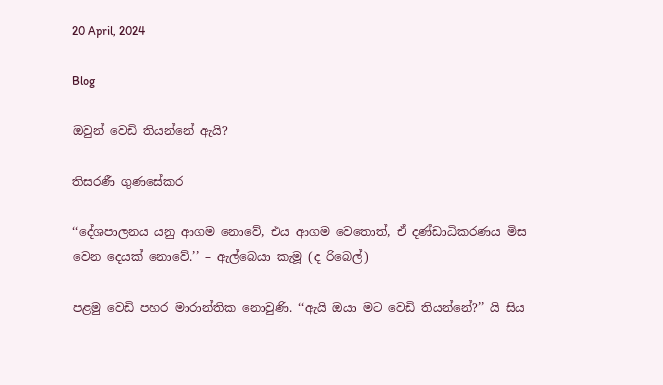20 April, 2024

Blog

ඔවුන් වෙඩි තියන්නේ ඇයි?

තිසරණී ගුණසේකර

‘‘දේශපාලනය යනු ආගම නොවේ, එය ආගම වෙතොත්, ඒ දණ්ඩාධිකරණය මිස වෙන දෙයක් නොවේ.’’ – ඇල්බෙයා කැමූ (ද රිබෙල්)

පළමු වෙඩි පහර මාරාන්තික නොවුණි. ‘‘ඇයි ඔයා මට වෙඩි තියන්නේ?’’ යි සිය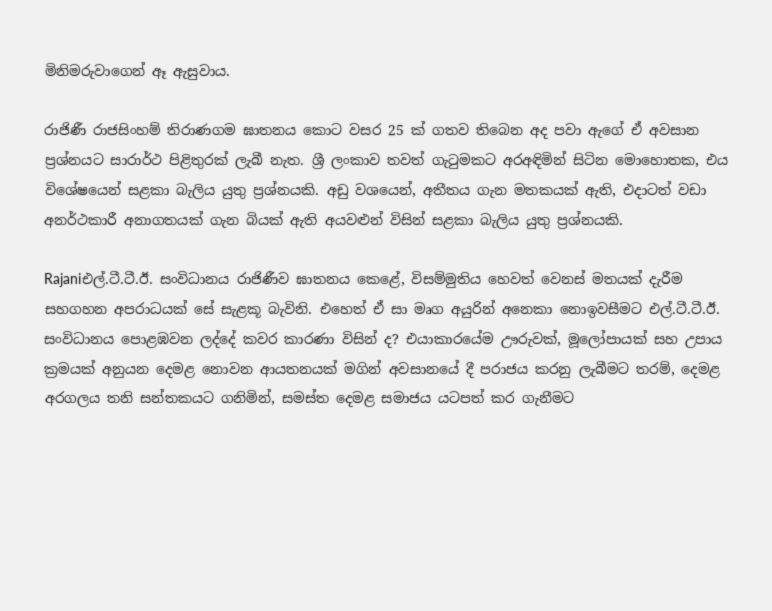මිනිමරුවාගෙන් ඈ ඇසුවාය.

රාජිණී රාජසිංහම් තිරාණගම ඝාතනය කොට වසර 25 ක් ගතව තිබෙන අද පවා ඇගේ ඒ අවසාන ප්‍රශ්නයට සාරාර්ථ පිළිතුරක් ලැබී නැත. ශ්‍රී ලංකාව තවත් ගැටුමකට අරඅඳිමින් සිටින මොහොතක, එය විශේෂයෙන් සළකා බැලිය යුතු ප්‍රශ්නයකි. අඩු වශයෙන්, අතීතය ගැන මතකයක් ඇති, එදාටත් වඩා අනර්ථකාරී අනාගතයක් ගැන බියක් ඇති අයවළුන් විසින් සළකා බැලිය යුතු ප්‍රශ්නයකි.

Rajaniඑල්.ටී.ටී.ඊ. සංවිධානය රාජිණීව ඝාතනය කෙළේ, විසම්මුතිය හෙවත් වෙනස් මතයක් දැරීම සහගහන අපරාධයක් සේ සැළකූ බැවිනි. එහෙත් ඒ සා මෘග අයුරින් අනෙකා නොඉවසීමට එල්.ටී.ටී.ඊ. සංවිධානය පොළඹවන ලද්දේ කවර කාරණා විසින් ද? එයාකාරයේම ඌරුවක්, මූලෝපායක් සහ උපාය ක්‍රමයක් අනුයන දෙමළ නොවන ආයතනයක් මගින් අවසානයේ දී පරාජය කරනු ලැබීමට තරම්, දෙමළ අරගලය තනි සන්තකයට ගනිමින්, සමස්ත දෙමළ සමාජය යටපත් කර ගැනීමට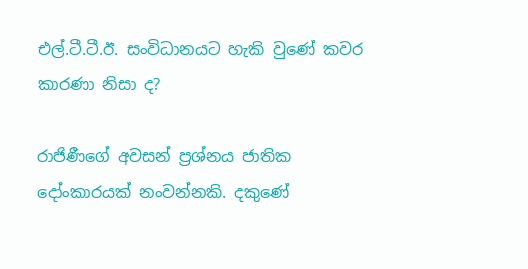එල්.ටී.ටී.ඊ. සංවිධානයට හැකි වුණේ කවර කාරණා නිසා ද?

රාජිණීගේ අවසන් ප්‍රශ්නය ජාතික දෝංකාරයක් නංවන්නකි. දකුණේ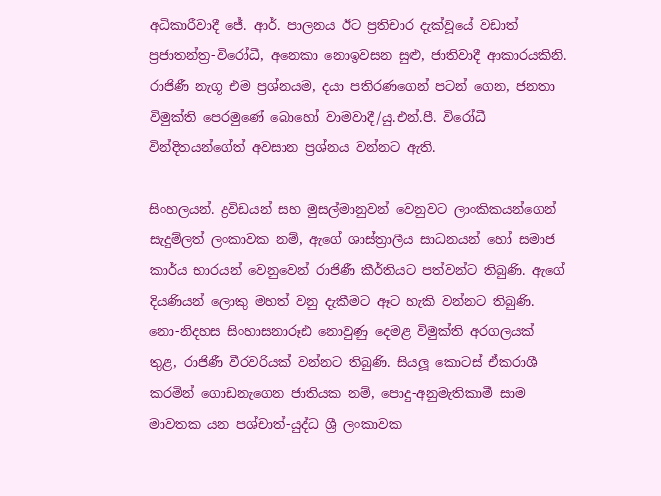අධිකාරීවාදී ජේ. ආර්. පාලනය ඊට ප්‍රතිචාර දැක්වූයේ වඩාත් ප්‍රජාතන්ත්‍ර-විරෝධී, අනෙකා නොඉවසන සුළු, ජාතිවාදී ආකාරයකිනි. රාජිණී නැගූ එම ප්‍රශ්නයම, දයා පතිරණගෙන් පටන් ගෙන, ජනතා විමුක්ති පෙරමුණේ බොහෝ වාමවාදී/යු.එන්.පී. විරෝධී වින්දිතයන්ගේත් අවසාන ප්‍රශ්නය වන්නට ඇති.

සිංහලයන්. ද්‍රවිඩයන් සහ මුසල්මානුවන් වෙනුවට ලාංකිකයන්ගෙන් සැදුම්ලත් ලංකාවක නම්, ඇගේ ශාස්ත්‍රාලීය සාධනයන් හෝ සමාජ කාර්ය භාරයන් වෙනුවෙන් රාජිණී කීර්තියට පත්වන්ට තිබුණි. ඇගේ දියණියන් ලොකු මහත් වනු දැකීමට ඈට හැකි වන්නට තිබුණි. නො-නිදහස සිංහාසනාරූඪ නොවුණු දෙමළ විමුක්ති අරගලයක් තුළ, රාජිණී වීරවරියක් වන්නට තිබුණි. සියලූ කොටස් ඒකරාශී කරමින් ගොඩනැගෙන ජාතියක නම්, පොදු-අනුමැතිකාමී සාම මාවතක යන පශ්චාත්-යුද්ධ ශ්‍රී ලංකාවක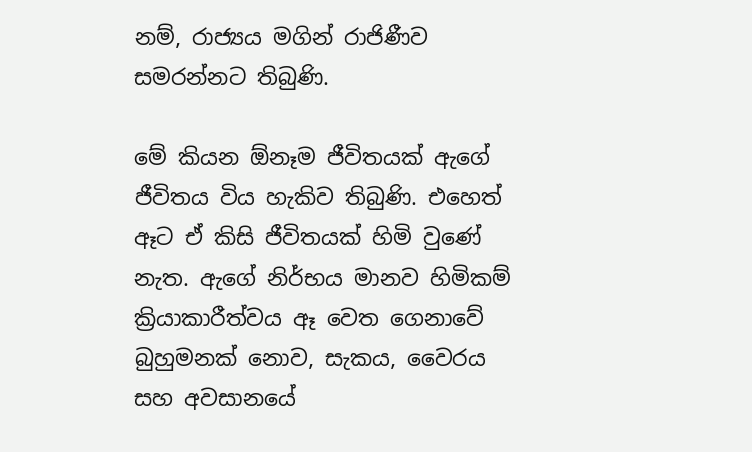නම්, රාජ්‍යය මගින් රාජිණීව සමරන්නට තිබුණි.

මේ කියන ඕනෑම ජීවිතයක් ඇගේ ජීවිතය විය හැකිව තිබුණි. එහෙත් ඈට ඒ කිසි ජීවිතයක් හිමි වුණේ නැත. ඇගේ නිර්භය මානව හිමිකම් ක්‍රියාකාරීත්වය ඈ වෙත ගෙනාවේ බුහුමනක් නොව, සැකය, වෛරය සහ අවසානයේ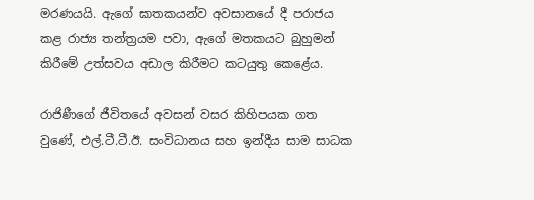මරණයයි. ඇගේ ඝාතකයන්ව අවසානයේ දී පරාජය කළ රාජ්‍ය තන්ත්‍රයම පවා, ඇගේ මතකයට බුහුමන් කිරීමේ උත්සවය අඩාල කිරීමට කටයුතු කෙළේය.

රාජිණීගේ ජීවිතයේ අවසන් වසර කිහිපයක ගත වුණේ, එල්.ටී.ටී.ඊ. සංවිධානය සහ ඉන්දීය සාම සාධක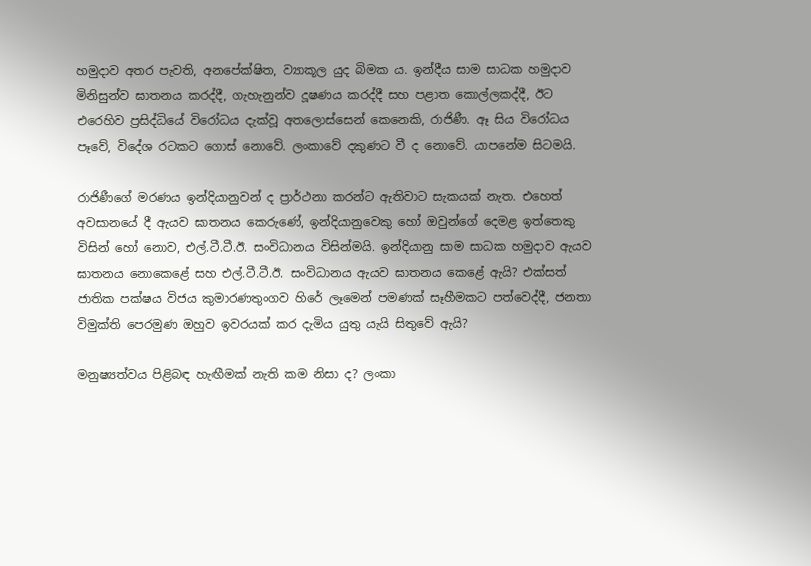හමුදාව අතර පැවති, අනපේක්ෂිත, ව්‍යාකූල යුද බිමක ය. ඉන්දීය සාම සාධක හමුදාව මිනිසුන්ව ඝාතනය කරද්දී, ගැහැනුන්ව දූෂණය කරද්දී සහ පළාත කොල්ලකද්දී, ඊට එරෙහිව ප්‍රසිද්ධියේ විරෝධය දැක්වූ අතලොස්සෙන් කෙනෙකි, රාජිණී. ඈ සිය විරෝධය පෑවේ, විදේශ රටකට ගොස් නොවේ. ලංකාවේ දකුණට වී ද නොවේ. යාපනේම සිටමයි.

රාජිණීගේ මරණය ඉන්දියානුවන් ද ප්‍රාර්ථනා කරන්ට ඇතිවාට සැකයක් නැත. එහෙත් අවසානයේ දී ඇයව ඝාතනය කෙරුණේ, ඉන්දියානුවෙකු හෝ ඔවුන්ගේ දෙමළ ඉත්තෙකු විසින් හෝ නොව, එල්.ටී.ටී.ඊ. සංවිධානය විසින්මයි. ඉන්දියානු සාම සාධක හමුදාව ඇයව ඝාතනය නොකෙළේ සහ එල්.ටී.ටී.ඊ. සංවිධානය ඇයව ඝාතනය කෙළේ ඇයි? එක්සත් ජාතික පක්ෂය විජය කුමාරණතුංගව හිරේ ලෑමෙන් පමණක් සෑහීමකට පත්වෙද්දී, ජනතා විමුක්ති පෙරමුණ ඔහුව ඉවරයක් කර දැමිය යුතු යැයි සිතුවේ ඇයි?

මනුෂ්‍යත්වය පිළිබඳ හැඟීමක් නැති කම නිසා ද? ලංකා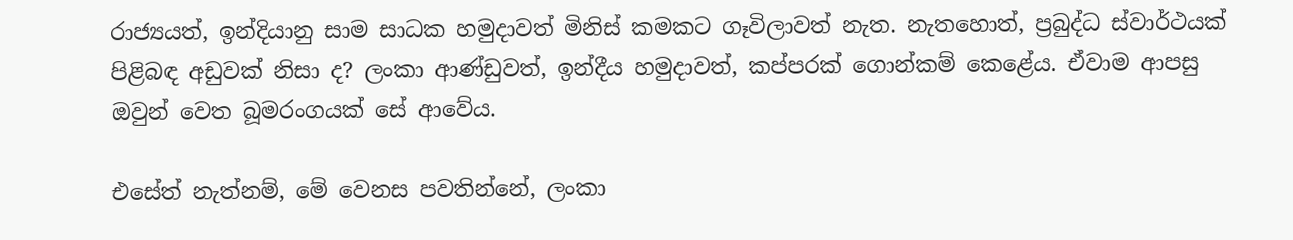රාජ්‍යයත්, ඉන්දියානු සාම සාධක හමුදාවත් මිනිස් කමකට ගෑවිලාවත් නැත. නැතහොත්, ප්‍රබුද්ධ ස්වාර්ථයක් පිළිබඳ අඩුවක් නිසා ද? ලංකා ආණ්ඩුවත්, ඉන්දීය හමුදාවත්, කප්පරක් ගොන්කම් කෙළේය. ඒවාම ආපසු ඔවුන් වෙත බූමරංගයක් සේ ආවේය.

එසේත් නැත්නම්, මේ වෙනස පවතින්නේ, ලංකා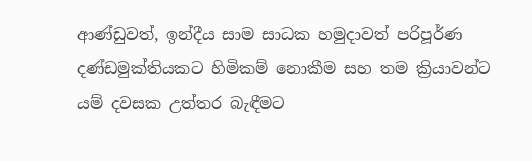ආණ්ඩුවත්, ඉන්දීය සාම සාධක හමුදාවත් පරිපූර්ණ දණ්ඩමුක්තියකට හිමිකම් නොකීම සහ තම ක්‍රියාවන්ට යම් දවසක උත්තර බැඳීමට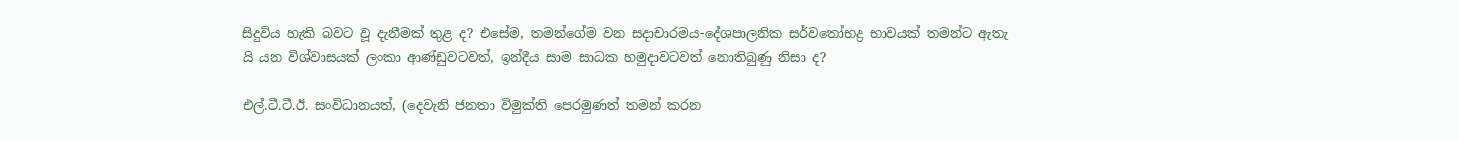සිදුවිය හැකි බවට වූ දැනීමක් තුළ ද? එසේම, තමන්ගේම වන සදාචාරමය-දේශපාලනික සර්වතෝභද්‍ර භාවයක් තමන්ට ඇතැ යි යන විශ්වාසයක් ලංකා ආණ්ඩුවටවත්, ඉන්දීය සාම සාධක හමුදාවටවත් නොතිබුණු නිසා ද?

එල්.ටී.ටී.ඊ. සංවිධානයත්, (දෙවැනි ජනතා විමුක්ති පෙරමුණත් තමන් කරන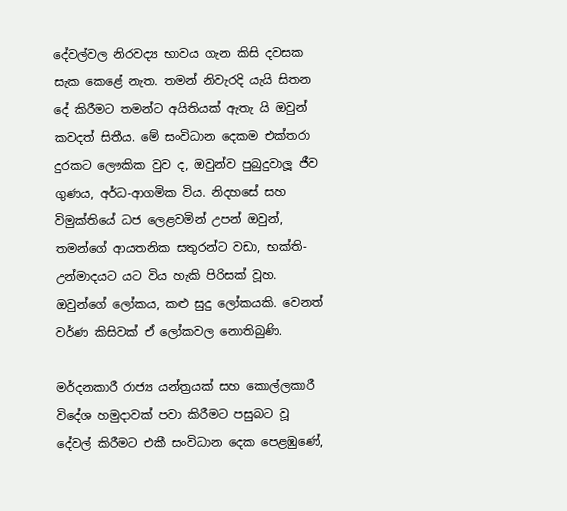දේවල්වල නිරවද්‍ය භාවය ගැන කිසි දවසක සැක කෙළේ නැත. තමන් නිවැරදි යැයි සිතන දේ කිරීමට තමන්ට අයිතියක් ඇතැ යි ඔවුන් කවදත් සිතීය. මේ සංවිධාන දෙකම එක්තරා දුරකට ලෞකික වුව ද, ඔවුන්ව පුබුදුවාලූ ජීව ගුණය, අර්ධ-ආගමික විය. නිදහසේ සහ විමුක්තියේ ධජ ලෙළවමින් උපන් ඔවුන්, තමන්ගේ ආයතනික සතුරන්ට වඩා, භක්ති-උන්මාදයට යට විය හැකි පිරිසක් වූහ. ඔවුන්ගේ ලෝකය, කළු සුදු ලෝකයකි. වෙනත් වර්ණ කිසිවක් ඒ ලෝකවල නොතිබුණි.

මර්දනකාරී රාජ්‍ය යන්ත්‍රයක් සහ කොල්ලකාරී විදේශ හමුදාවක් පවා කිරීමට පසුබට වූ දේවල් කිරීමට එකී සංවිධාන දෙක පෙළඹුණේ,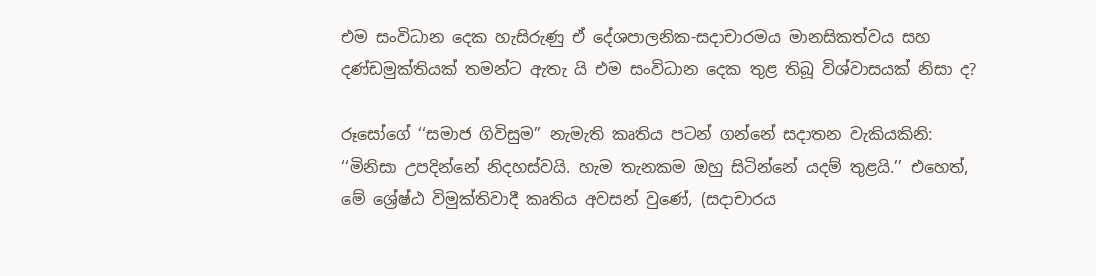එම සංවිධාන දෙක හැසිරුණු ඒ දේශපාලනික-සදාචාරමය මානසිකත්වය සහ දණ්ඩමුක්තියක් තමන්ට ඇතැ යි එම සංවිධාන දෙක තුළ තිබූ විශ්වාසයක් නිසා ද?

රූසෝගේ ‘‘සමාජ ගිවිසුම’’ නැමැති කෘතිය පටන් ගන්නේ සදාතන වැකියකිනි: ‘‘මිනිසා උපදින්නේ නිදහස්වයි. හැම තැනකම ඔහු සිටින්නේ යදම් තුළයි.’’ එහෙත්, මේ ශ්‍රේෂ්ඨ විමුක්තිවාදී කෘතිය අවසන් වුණේ, (සදාචාරය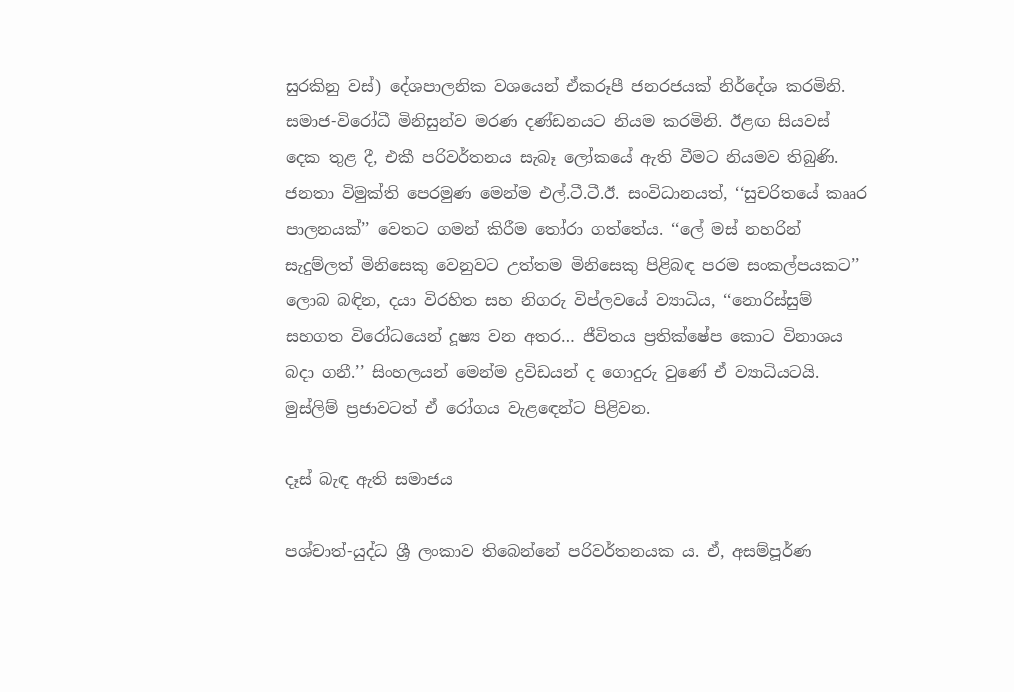සුරකිනු වස්) දේශපාලනික වශයෙන් ඒකරූපී ජනරජයක් නිර්දේශ කරමිනි. සමාජ-විරෝධී මිනිසුන්ව මරණ දණ්ඩනයට නියම කරමිනි. ඊළඟ සියවස් දෙක තුළ දී, එකී පරිවර්තනය සැබෑ ලෝකයේ ඇති වීමට නියමව තිබුණි. ජනතා විමුක්ති පෙරමුණ මෙන්ම එල්.ටී.ටී.ඊ. සංවිධානයත්, ‘‘සුචරිතයේ කෲර පාලනයක්’’ වෙතට ගමන් කිරීම තෝරා ගත්තේය. ‘‘ලේ මස් නහරින් සැදුම්ලත් මිනිසෙකු වෙනුවට උත්තම මිනිසෙකු පිළිබඳ පරම සංකල්පයකට’’ ලොබ බඳින, දයා විරහිත සහ නිගරු විප්ලවයේ ව්‍යාධිය, ‘‘නොරිස්සුම් සහගත විරෝධයෙන් දූෂ්‍ය වන අතර… ජීවිතය ප්‍රතික්ෂේප කොට විනාශය බදා ගනී.’’ සිංහලයන් මෙන්ම ද්‍රවිඩයන් ද ගොදුරු වුණේ ඒ ව්‍යාධියටයි. මුස්ලිම් ප්‍රජාවටත් ඒ රෝගය වැළඳෙන්ට පිළිවන.

දෑස් බැඳ ඇති සමාජය

පශ්චාත්-යුද්ධ ශ්‍රී ලංකාව තිබෙන්නේ පරිවර්තනයක ය. ඒ, අසම්පූර්ණ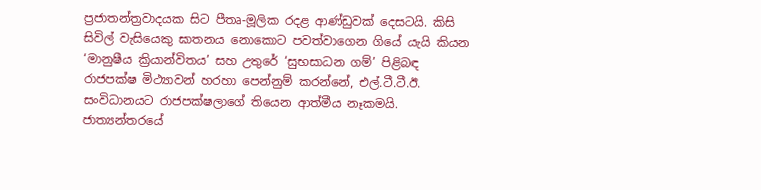ප්‍රජාතන්ත්‍රවාදයක සිට පීතෘ-මූලික රදළ ආණ්ඩුවක් දෙසටයි. කිසි සිවිල් වැසියෙකු ඝාතනය නොකොට පවත්වාගෙන ගියේ යැයි කියන ‘මානුෂීය ක්‍රියාන්විතය’ සහ උතුරේ ‘සුභසාධන ගම්’ පිළිබඳ රාජපක්ෂ මිථ්‍යාවන් හරහා පෙන්නුම් කරන්නේ, එල්.ටී.ටී.ඊ. සංවිධානයට රාජපක්ෂලාගේ තියෙන ආත්මීය නෑකමයි. ජාත්‍යන්තරයේ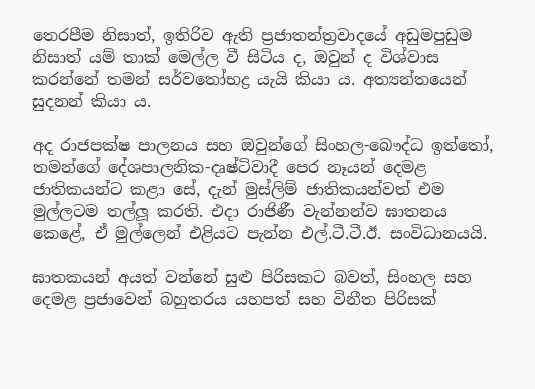තෙරපීම නිසාත්, ඉතිරිව ඇති ප්‍රජාතන්ත්‍රවාදයේ අඩුමපුඩුම නිසාත් යම් තාක් මෙල්ල වී සිටිය ද, ඔවුන් ද විශ්වාස කරන්නේ තමන් සර්වතෝභද්‍ර යැයි කියා ය. අත්‍යන්තයෙන් සුදනන් කියා ය.

අද රාජපක්ෂ පාලනය සහ ඔවුන්ගේ සිංහල-බෞද්ධ ඉත්තෝ, තමන්ගේ දේශපාලනික-දෘෂ්ටිවාදී පෙර නෑයන් දෙමළ ජාතිකයන්ට කළා සේ, දැන් මුස්ලිම් ජාතිකයන්වත් එම මුල්ලටම තල්ලූ කරති. එදා රාජිණී වැන්නන්ව ඝාතනය කෙළේ, ඒ මුල්ලෙන් එළියට පැන්න එල්.ටී.ටී.ඊ. සංවිධානයයි.

ඝාතකයන් අයත් වන්නේ සුළු පිරිසකට බවත්, සිංහල සහ දෙමළ ප්‍රජාවෙන් බහුතරය යහපත් සහ විනීත පිරිසක්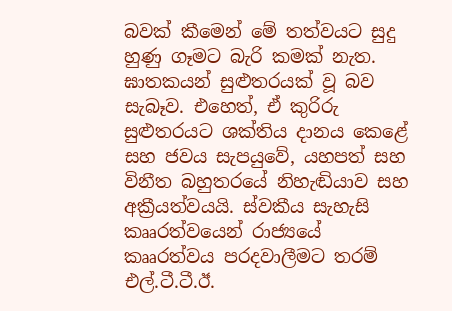බවක් කීමෙන් මේ තත්වයට සුදු හුණු ගෑමට බැරි කමක් නැත. ඝාතකයන් සුළුතරයක් වූ බව සැබෑව. එහෙත්, ඒ කුරිරු සුළුතරයට ශක්තිය දානය කෙළේ සහ ජවය සැපයුවේ, යහපත් සහ විනීත බහුතරයේ නිහැඬියාව සහ අක්‍රීයත්වයයි. ස්වකීය සැහැසි කෲරත්වයෙන් රාජ්‍යයේ කෲරත්වය පරදවාලීමට තරම් එල්.ටී.ටී.ඊ.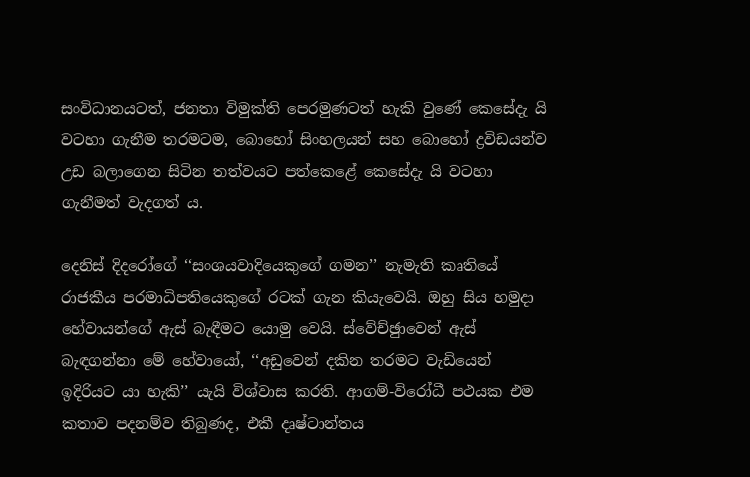සංවිධානයටත්, ජනතා විමුක්ති පෙරමුණටත් හැකි වුණේ කෙසේදැ යි වටහා ගැනීම තරමටම, බොහෝ සිංහලයන් සහ බොහෝ ද්‍රවිඩයන්ව උඩ බලාගෙන සිටින තත්වයට පත්කෙළේ කෙසේදැ යි වටහා ගැනීමත් වැදගත් ය.

දෙනිස් දිදරෝගේ ‘‘සංශයවාදියෙකුගේ ගමන’’ නැමැති කෘතියේ රාජකීය පරමාධිපතියෙකුගේ රටක් ගැන කියැවෙයි. ඔහු සිය හමුදා හේවායන්ගේ ඇස් බැඳීමට යොමු වෙයි. ස්වේච්ඡුාවෙන් ඇස් බැඳගන්නා මේ හේවායෝ, ‘‘අඩුවෙන් දකින තරමට වැඩියෙන් ඉදිරියට යා හැකි’’ යැයි විශ්වාස කරති. ආගම්-විරෝධී පථයක එම කතාව පදනම්ව තිබුණද, එකී දෘෂ්ටාන්තය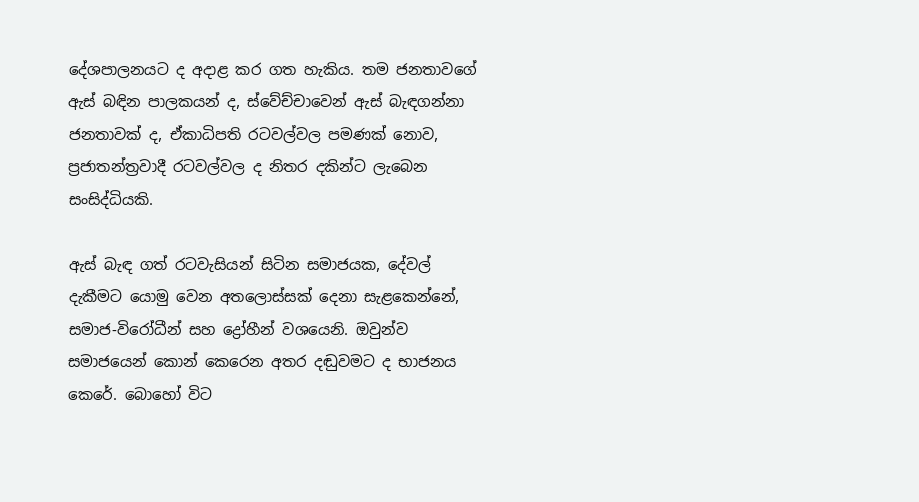දේශපාලනයට ද අදාළ කර ගත හැකිය. තම ජනතාවගේ ඇස් බඳින පාලකයන් ද, ස්වේච්චාවෙන් ඇස් බැඳගන්නා ජනතාවක් ද, ඒකාධිපති රටවල්වල පමණක් නොව, ප්‍රජාතන්ත්‍රවාදී රටවල්වල ද නිතර දකින්ට ලැබෙන සංසිද්ධියකි.

ඇස් බැඳ ගත් රටවැසියන් සිටින සමාජයක, දේවල් දැකීමට යොමු වෙන අතලොස්සක් දෙනා සැළකෙන්නේ, සමාජ-විරෝධීන් සහ ද්‍රෝහීන් වශයෙනි. ඔවුන්ව සමාජයෙන් කොන් කෙරෙන අතර දඬුවමට ද භාජනය කෙරේ. බොහෝ විට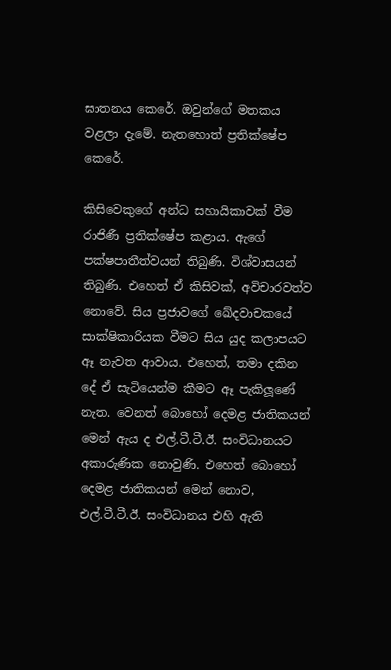ඝාතනය කෙරේ. ඔවුන්ගේ මතකය වළලා දැමේ. නැතහොත් ප්‍රතික්ෂේප කෙරේ.

කිසිවෙකුගේ අන්ධ සහායිකාවක් වීම රාජිණී ප්‍රතික්ෂේප කළාය. ඇගේ පක්ෂපාතීත්වයන් තිබුණි. විශ්වාසයන් තිබුණි. එහෙත් ඒ කිසිවක්, අවිචාරවත්ව නොවේ. සිය ප්‍රජාවගේ ඛේදවාචකයේ සාක්ෂිකාරියක වීමට සිය යුද කලාපයට ඈ නැවත ආවාය. එහෙත්, තමා දකින දේ ඒ සැටියෙන්ම කීමට ඈ පැකිලූණේ නැත. වෙනත් බොහෝ දෙමළ ජාතිකයන් මෙන් ඇය ද එල්.ටී.ටී.ඊ. සංවිධානයට අකාරුණික නොවුණි. එහෙත් බොහෝ දෙමළ ජාතිකයන් මෙන් නොව, එල්.ටී.ටී.ඊ. සංවිධානය එහි ඇති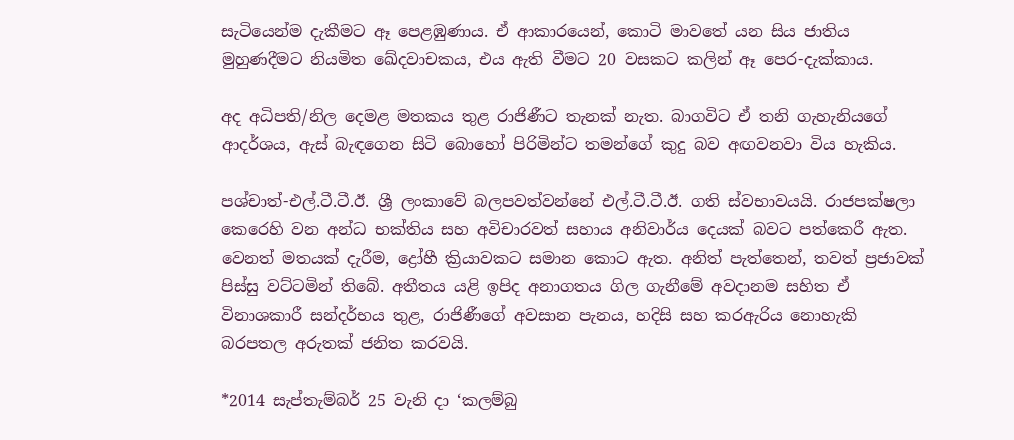සැටියෙන්ම දැකීමට ඈ පෙළඹුණාය. ඒ ආකාරයෙන්, කොටි මාවතේ යන සිය ජාතිය මුහුණදීමට නියමිත ඛේදවාචකය, එය ඇති වීමට 20 වසකට කලින් ඈ පෙර-දැක්කාය.

අද අධිපති/නිල දෙමළ මතකය තුළ රාජිණීට තැනක් නැත. බාගවිට ඒ තනි ගැහැනියගේ ආදර්ශය, ඇස් බැඳගෙන සිටි බොහෝ පිරිමින්ට තමන්ගේ කුදු බව අඟවනවා විය හැකිය.

පශ්චාත්-එල්.ටී.ටී.ඊ. ශ්‍රී ලංකාවේ බලපවත්වන්නේ එල්.ටී.ටී.ඊ. ගති ස්වභාවයයි. රාජපක්ෂලා කෙරෙහි වන අන්ධ භක්තිය සහ අවිචාරවත් සහාය අනිවාර්ය දෙයක් බවට පත්කෙරී ඇත. වෙනත් මතයක් දැරීම, ද්‍රෝහී ක්‍රියාවකට සමාන කොට ඇත. අනිත් පැත්තෙන්, තවත් ප්‍රජාවක් පිස්සු වට්ටමින් තිබේ. අතීතය යළි ඉපිද අනාගතය ගිල ගැනීමේ අවදානම සහිත ඒ විනාශකාරී සන්දර්භය තුළ, රාජිණීගේ අවසාන පැනය, හදිසි සහ කරඇරිය නොහැකි බරපතල අරුතක් ජනිත කරවයි.

*2014 සැප්තැම්බර් 25 වැනි දා ‘කලම්බු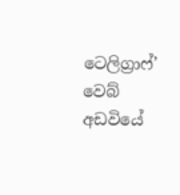ටෙලිග්‍රාෆ්’ වෙබ් අඩවියේ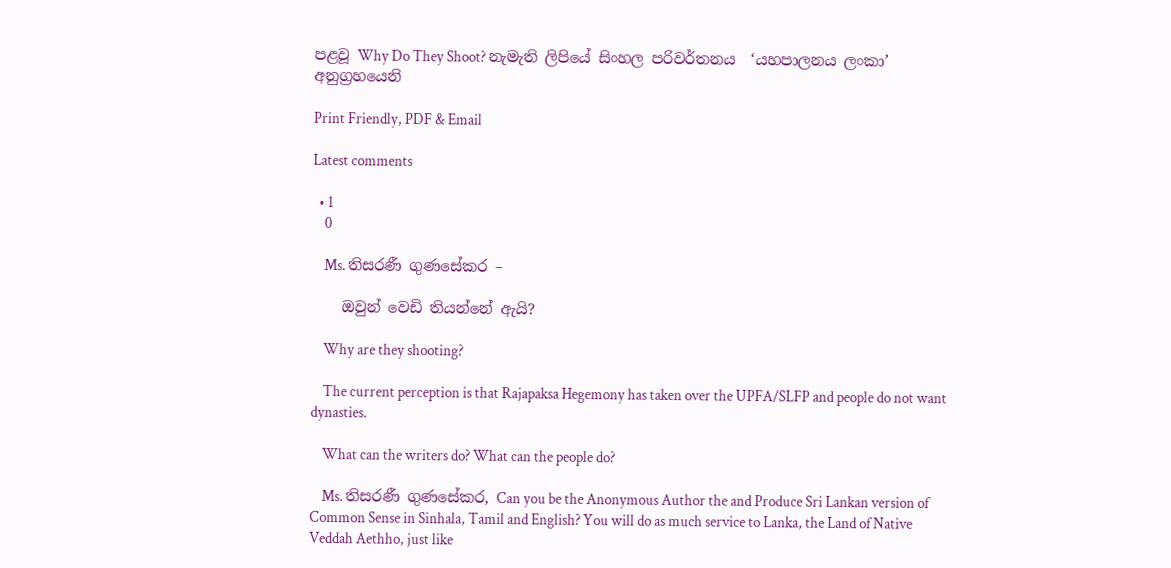පළවූ Why Do They Shoot? නැමැති ලිපියේ සිංහල පරිවර්තනය  ‘යහපාලනය ලංකා’ අනුග්‍රහයෙනි

Print Friendly, PDF & Email

Latest comments

  • 1
    0

    Ms. තිසරණී ගුණසේකර –

    ඔවුන් වෙඩි තියන්නේ ඇයි?

    Why are they shooting?

    The current perception is that Rajapaksa Hegemony has taken over the UPFA/SLFP and people do not want dynasties.

    What can the writers do? What can the people do?

    Ms. තිසරණී ගුණසේකර, Can you be the Anonymous Author the and Produce Sri Lankan version of Common Sense in Sinhala, Tamil and English? You will do as much service to Lanka, the Land of Native Veddah Aethho, just like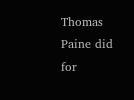Thomas Paine did for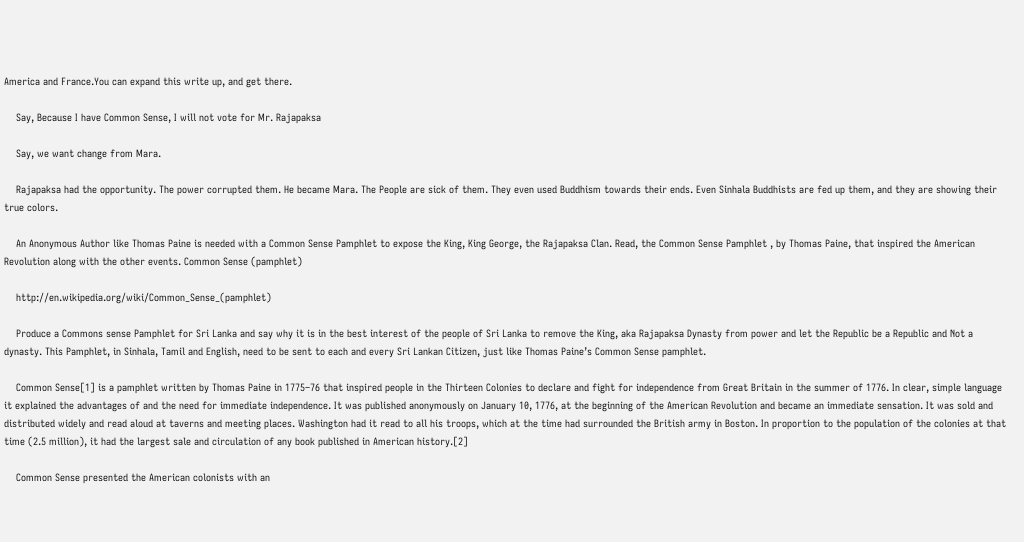America and France.You can expand this write up, and get there.

    Say, Because I have Common Sense, I will not vote for Mr. Rajapaksa

    Say, we want change from Mara.

    Rajapaksa had the opportunity. The power corrupted them. He became Mara. The People are sick of them. They even used Buddhism towards their ends. Even Sinhala Buddhists are fed up them, and they are showing their true colors.

    An Anonymous Author like Thomas Paine is needed with a Common Sense Pamphlet to expose the King, King George, the Rajapaksa Clan. Read, the Common Sense Pamphlet , by Thomas Paine, that inspired the American Revolution along with the other events. Common Sense (pamphlet)

    http://en.wikipedia.org/wiki/Common_Sense_(pamphlet)

    Produce a Commons sense Pamphlet for Sri Lanka and say why it is in the best interest of the people of Sri Lanka to remove the King, aka Rajapaksa Dynasty from power and let the Republic be a Republic and Not a dynasty. This Pamphlet, in Sinhala, Tamil and English, need to be sent to each and every Sri Lankan Citizen, just like Thomas Paine’s Common Sense pamphlet.

    Common Sense[1] is a pamphlet written by Thomas Paine in 1775–76 that inspired people in the Thirteen Colonies to declare and fight for independence from Great Britain in the summer of 1776. In clear, simple language it explained the advantages of and the need for immediate independence. It was published anonymously on January 10, 1776, at the beginning of the American Revolution and became an immediate sensation. It was sold and distributed widely and read aloud at taverns and meeting places. Washington had it read to all his troops, which at the time had surrounded the British army in Boston. In proportion to the population of the colonies at that time (2.5 million), it had the largest sale and circulation of any book published in American history.[2]

    Common Sense presented the American colonists with an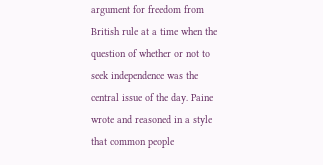argument for freedom from British rule at a time when the question of whether or not to seek independence was the central issue of the day. Paine wrote and reasoned in a style that common people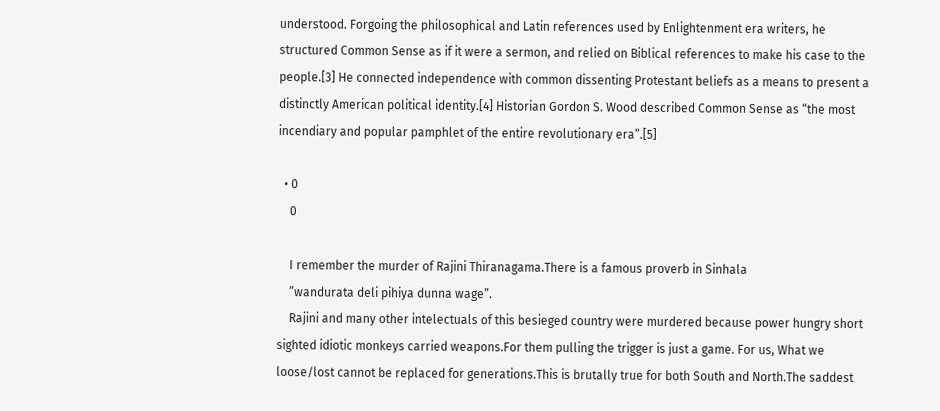understood. Forgoing the philosophical and Latin references used by Enlightenment era writers, he structured Common Sense as if it were a sermon, and relied on Biblical references to make his case to the people.[3] He connected independence with common dissenting Protestant beliefs as a means to present a distinctly American political identity.[4] Historian Gordon S. Wood described Common Sense as “the most incendiary and popular pamphlet of the entire revolutionary era”.[5]

  • 0
    0

    I remember the murder of Rajini Thiranagama.There is a famous proverb in Sinhala
    ”wandurata deli pihiya dunna wage”.
    Rajini and many other intelectuals of this besieged country were murdered because power hungry short sighted idiotic monkeys carried weapons.For them pulling the trigger is just a game. For us, What we loose/lost cannot be replaced for generations.This is brutally true for both South and North.The saddest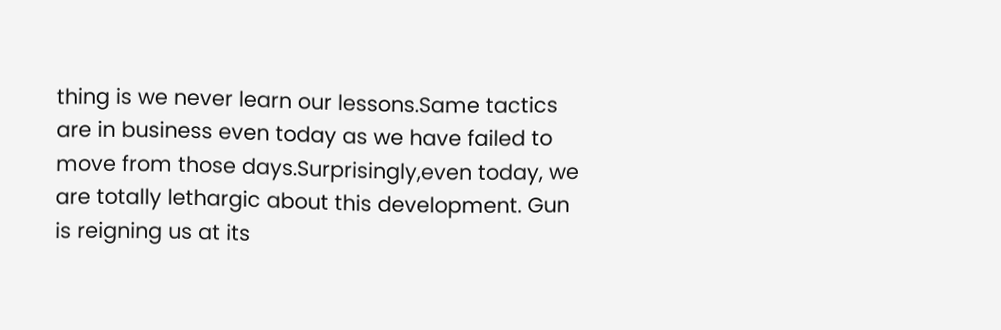thing is we never learn our lessons.Same tactics are in business even today as we have failed to move from those days.Surprisingly,even today, we are totally lethargic about this development. Gun is reigning us at its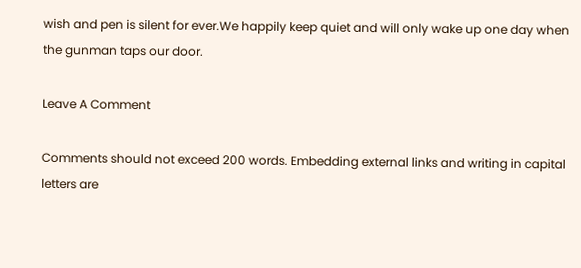wish and pen is silent for ever.We happily keep quiet and will only wake up one day when the gunman taps our door.

Leave A Comment

Comments should not exceed 200 words. Embedding external links and writing in capital letters are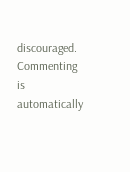discouraged. Commenting is automatically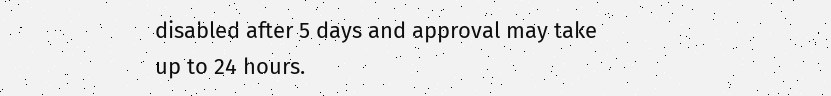disabled after 5 days and approval may take up to 24 hours.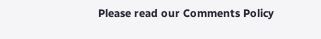Please read our Comments Policy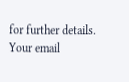for further details. Your email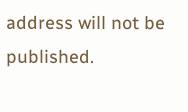address will not be published.